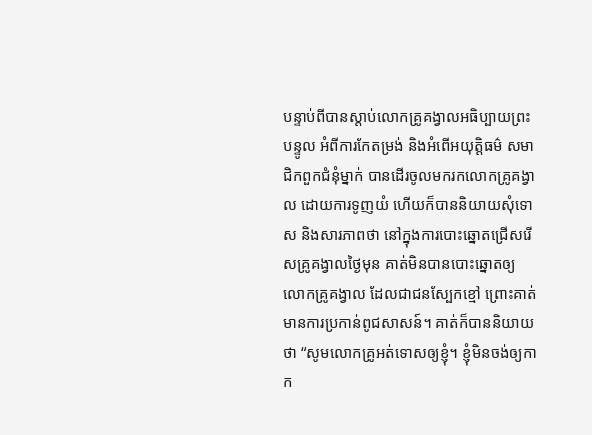បន្ទាប់ពីបានស្តាប់លោកគ្រូគង្វាលអធិប្បាយព្រះបន្ទូល អំពីការកែតម្រង់ និងអំពើអយុត្តិធម៌ សមាជិកពួកជំនុំម្នាក់ បានដើរចូលមករកលោកគ្រូគង្វាល ដោយការទូញយំ ហើយក៏បាននិយាយសុំទោស និងសារភាពថា នៅក្នុងការបោះឆ្នោតជ្រើសរើសគ្រូគង្វាលថ្ងៃមុន គាត់មិនបានបោះឆ្នោតឲ្យលោកគ្រូគង្វាល ដែលជាជនស្បែកខ្មៅ ព្រោះគាត់មានការប្រកាន់ពូជសាសន៍។ គាត់ក៏បាននិយាយថា “សូមលោកគ្រូអត់ទោសឲ្យខ្ញុំ។ ខ្ញុំមិនចង់ឲ្យកាក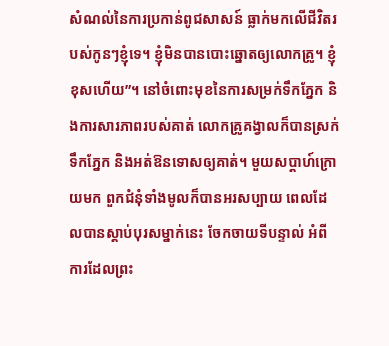សំណល់នៃការប្រកាន់ពូជសាសន៍ ធ្លាក់មកលើជីវិតរបស់កូនៗខ្ញុំទេ។ ខ្ញុំមិនបានបោះឆ្នោតឲ្យលោកគ្រូ។ ខ្ញុំខុសហើយ”។ នៅចំពោះមុខនៃការសម្រក់ទឹកភ្នែក និងការសារភាពរបស់គាត់ លោកគ្រូគង្វាលក៏បានស្រក់ទឹកភ្នែក និងអត់ឱនទោសឲ្យគាត់។ មួយសប្តាហ៍ក្រោយមក ពួកជំនុំទាំងមូលក៏បានអរសប្បាយ ពេលដែលបានស្តាប់បុរសម្នាក់នេះ ចែកចាយទីបន្ទាល់ អំពីការដែលព្រះ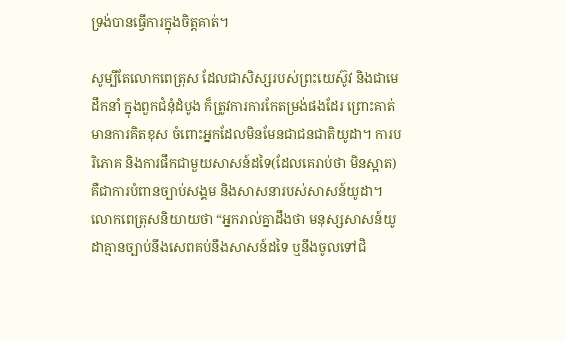ទ្រង់បានធ្វើការក្នុងចិត្តគាត់។

សូម្បីតែលោកពេត្រុស ដែលជាសិស្សរបស់ព្រះយេស៊ូវ និងជាមេដឹកនាំ ក្នុងពួកជំនុំដំបូង ក៏ត្រូវការការកែតម្រង់ផងដែរ ព្រោះគាត់មានការគិតខុស ចំពោះអ្នកដែលមិនមែនជាជនជាតិយូដា។ ការបរិភោគ និងការផឹកជាមួយសាសន៍ដទៃ(ដែលគេរាប់ថា មិនស្អាត) គឺជាការបំពានច្បាប់សង្គម និងសាសនារបស់សាសន៍យូដា។ លោកពេត្រុសនិយាយថា “អ្នករាល់គ្នាដឹងថា មនុស្សសាសន៍យូដាគ្មានច្បាប់នឹងសេពគប់នឹងសាសន៍ដទៃ ឬនឹងចូលទៅជិ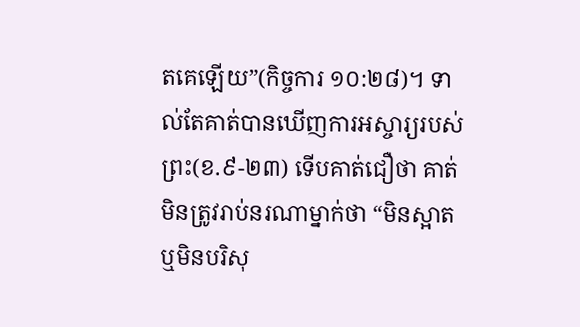តគេឡើយ”(កិច្ចការ ១០:២៨)។ ទាល់តែគាត់បានឃើញការអស្ចារ្យរបស់ព្រះ(ខ.៩-២៣) ទើបគាត់ជឿថា គាត់មិនត្រូវរាប់នរណាម្នាក់ថា “មិនស្អាត ឬមិនបរិសុ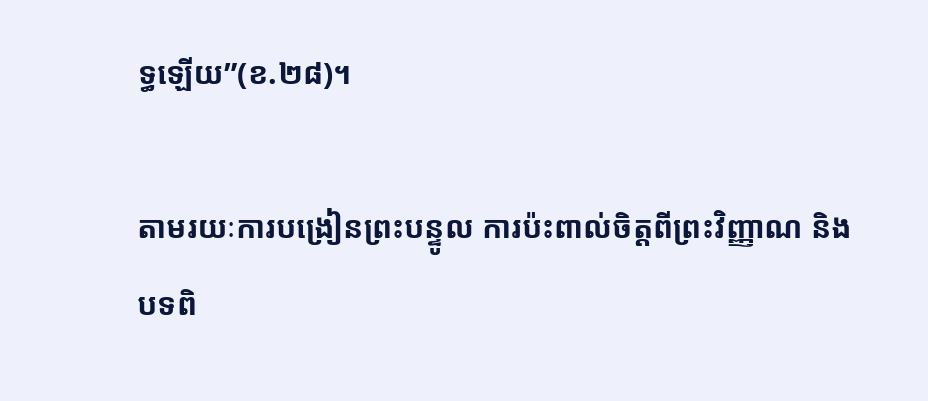ទ្ធឡើយ”(ខ.២៨)។

តាមរយៈការបង្រៀនព្រះបន្ទូល ការប៉ះពាល់ចិត្តពីព្រះវិញ្ញាណ និងបទពិ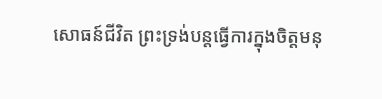សោធន៍ជីវិត ព្រះទ្រង់បន្តធ្វើការក្នុងចិត្តមនុ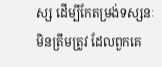ស្ស ដើម្បីកែតម្រង់ទស្សនៈមិនត្រឹមត្រូវ ដែលពួកគេ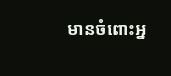មានចំពោះអ្ន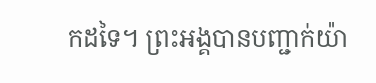កដទៃ។ ព្រះអង្គបានបញ្ជាក់យ៉ា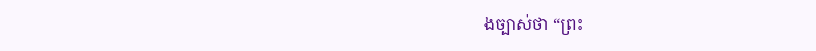ងច្បាស់ថា “ព្រះ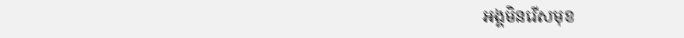អង្គមិនរើសមុខ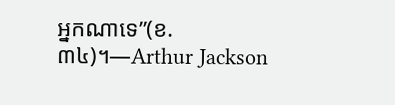អ្នកណាទេ”(ខ.៣៤)។—Arthur Jackson